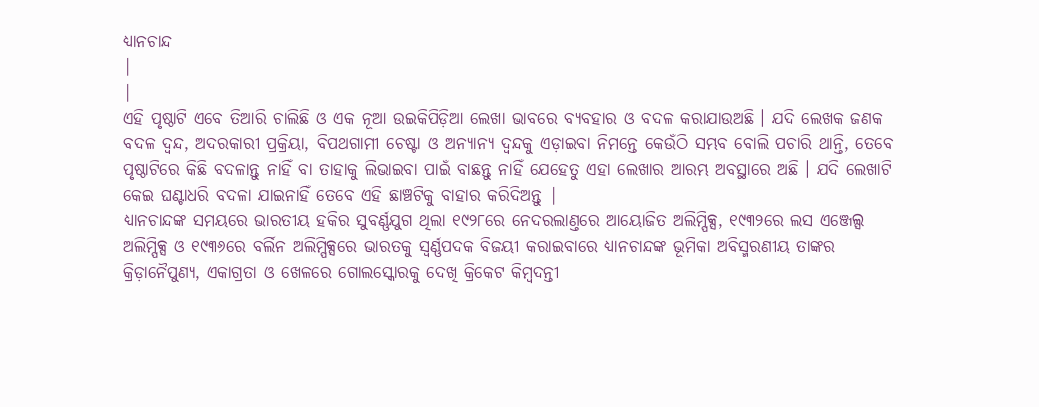ଧ୍ୟାନଚାନ୍ଦ
|
|
ଏହି ପୃଷ୍ଠାଟି ଏବେ ତିଆରି ଚାଲିଛି ଓ ଏକ ନୂଆ ଉଇକିପିଡ଼ିଆ ଲେଖା ଭାବରେ ବ୍ୟବହାର ଓ ବଦଳ କରାଯାଉଅଛି । ଯଦି ଲେଖକ ଜଣକ ବଦଳ ଦ୍ଵନ୍ଦ, ଅଦରକାରୀ ପ୍ରକ୍ରିୟା, ବିପଥଗାମୀ ଚେଷ୍ଟା ଓ ଅନ୍ୟାନ୍ୟ ଦ୍ଵନ୍ଦକୁ ଏଡ଼ାଇବା ନିମନ୍ତେ କେଉଁଠି ସମ୍ଭବ ବୋଲି ପଚାରି ଥାନ୍ତି, ତେବେ ପୃଷ୍ଠାଟିରେ କିଛି ବଦଳାନ୍ତୁ ନାହିଁ ବା ତାହାକୁ ଲିଭାଇବା ପାଇଁ ବାଛନ୍ତୁ ନାହିଁ ଯେହେତୁ ଏହା ଲେଖାର ଆରମ୍ଭ ଅବସ୍ଥାରେ ଅଛି । ଯଦି ଲେଖାଟି କେଇ ଘଣ୍ଟାଧରି ବଦଳା ଯାଇନାହିଁ ତେବେ ଏହି ଛାଞ୍ଚଟିକୁ ବାହାର କରିଦିଅନ୍ତୁ |
ଧ୍ୟାନଚାନ୍ଦଙ୍କ ସମୟରେ ଭାରତୀୟ ହକିର ସୁବର୍ଣ୍ଣଯୁଗ ଥିଲା ୧୯୨୮ରେ ନେଦରଲାଣ୍ତରେ ଆୟୋଜିତ ଅଲିମ୍ପିକ୍ସ, ୧୯୩୨ରେ ଲସ ଏଞ୍ଜେଲ୍ସ ଅଲିମ୍ପିକ୍ସ ଓ ୧୯୩୬ରେ ବର୍ଲିନ ଅଲିମ୍ପିକ୍ସରେ ଭାରତକୁ ସ୍ଵର୍ଣ୍ଣପଦକ ବିଜୟୀ କରାଇବାରେ ଧ୍ୟାନଚାନ୍ଦଙ୍କ ଭୂମିକା ଅବିସ୍ମରଣୀୟ ତାଙ୍କର କ୍ରିଡ଼ାନୈପୁଣ୍ୟ, ଏକାଗ୍ରତା ଓ ଖେଳରେ ଗୋଲସ୍କୋରକୁ ଦେଖି କ୍ରିକେଟ କିମ୍ବଦନ୍ତୀ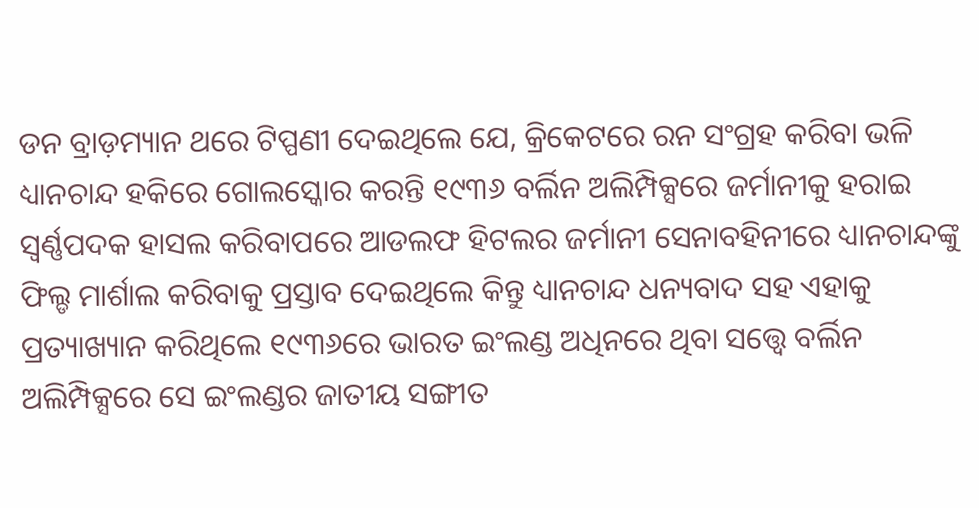ଡନ ବ୍ରାଡ଼ମ୍ୟାନ ଥରେ ଟିପ୍ପଣୀ ଦେଇଥିଲେ ଯେ, କ୍ରିକେଟରେ ରନ ସଂଗ୍ରହ କରିବା ଭଳି ଧ୍ୟାନଚାନ୍ଦ ହକିରେ ଗୋଲସ୍କୋର କରନ୍ତି ୧୯୩୬ ବର୍ଲିନ ଅଲିମ୍ପିକ୍ସରେ ଜର୍ମାନୀକୁ ହରାଇ ସ୍ଵର୍ଣ୍ଣପଦକ ହାସଲ କରିବାପରେ ଆଡଲଫ ହିଟଲର ଜର୍ମାନୀ ସେନାବହିନୀରେ ଧ୍ୟାନଚାନ୍ଦଙ୍କୁ ଫିଲ୍ଡ ମାର୍ଶାଲ କରିବାକୁ ପ୍ରସ୍ତାବ ଦେଇଥିଲେ କିନ୍ତୁ ଧ୍ୟାନଚାନ୍ଦ ଧନ୍ୟବାଦ ସହ ଏହାକୁ ପ୍ରତ୍ୟାଖ୍ୟାନ କରିଥିଲେ ୧୯୩୬ରେ ଭାରତ ଇଂଲଣ୍ଡ ଅଧିନରେ ଥିବା ସତ୍ତ୍ଵେ ବର୍ଲିନ ଅଲିମ୍ପିକ୍ସରେ ସେ ଇଂଲଣ୍ଡର ଜାତୀୟ ସଙ୍ଗୀତ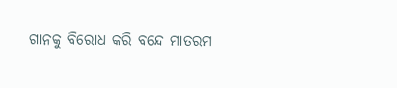ଗାନକୁ ବିରୋଧ କରି ବନ୍ଦେ ମାତରମ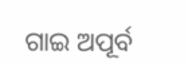ଗାଇ ଅପୂର୍ବ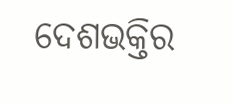ଦେଶଭକ୍ତିର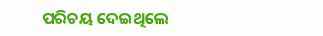ପରିଚୟ ଦେଇଥିଲେ